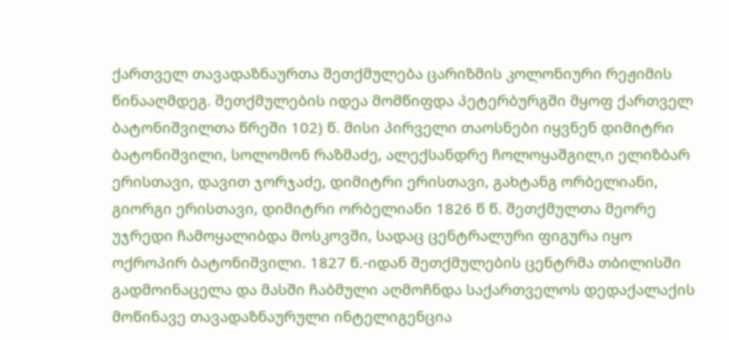ქართველ თავადაზნაურთა შეთქმულება ცარიზმის კოლონიური რეჟიმის წინააღმდეგ. შეთქმულების იდეა მომწიფდა პეტერბურგში მყოფ ქართველ ბატონიშვილთა წრეში 102) წ. მისი პირველი თაოსნები იყვნენ დიმიტრი ბატონიშვილი, სოლომონ რაზმაძე, ალექსანდრე ჩოლოყაშგილ,ი ელიზბარ ერისთავი, დავით ჯორჯაძე, დიმიტრი ერისთავი, გახტანგ ორბელიანი, გიორგი ერისთავი, დიმიტრი ორბელიანი 1826 წ წ. შეთქმულთა მეორე უჯრედი ჩამოყალიბდა მოსკოვში, სადაც ცენტრალური ფიგურა იყო ოქროპირ ბატონიშვილი. 1827 წ.-იდან შეთქმულების ცენტრმა თბილისში გადმოინაცელა და მასში ჩაბმული აღმოჩნდა საქართველოს დედაქალაქის მოწინავე თავადაზნაურული ინტელიგენცია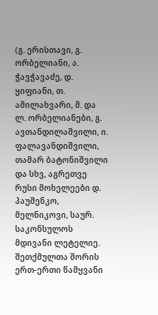(გ. ერისთავი, გ. ორბელიანი, ა. ჭავჭავაძე, დ. ყიფიანი, თ. ამილახვარი, მ. და ლ. ორბელიანები, გ. ავთანდილაშვილი, ი. ფალავანდიშვილი, თამარ ბატონიშვილი და სხვ, აგრეთვე რუსი მოხელეები დ. პაუშენკო, მელნიკოვი, საურ. საკონსულოს მდივანი ლეტელიე. შეთქმულთა შორის ერთ-ერთი წამყვანი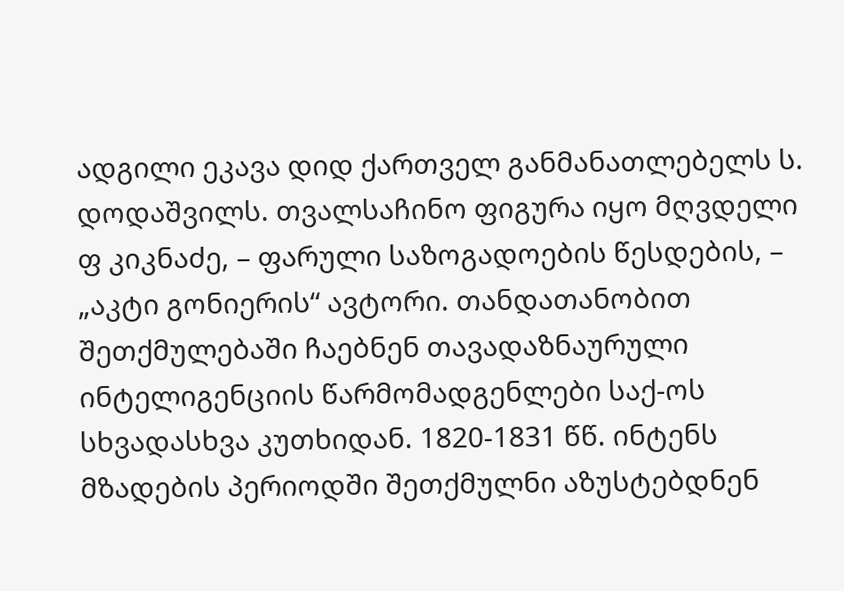ადგილი ეკავა დიდ ქართველ განმანათლებელს ს. დოდაშვილს. თვალსაჩინო ფიგურა იყო მღვდელი ფ კიკნაძე, – ფარული საზოგადოების წესდების, – „აკტი გონიერის“ ავტორი. თანდათანობით შეთქმულებაში ჩაებნენ თავადაზნაურული ინტელიგენციის წარმომადგენლები საქ-ოს სხვადასხვა კუთხიდან. 1820-1831 წწ. ინტენს მზადების პერიოდში შეთქმულნი აზუსტებდნენ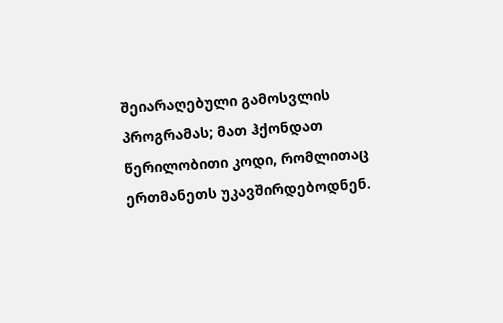შეიარაღებული გამოსვლის პროგრამას; მათ ჰქონდათ წერილობითი კოდი, რომლითაც ერთმანეთს უკავშირდებოდნენ.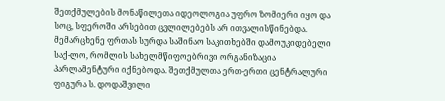შეთქმულების მონაწილეთა იდეოლოგია უფრო ზომიერი იყო და სოც, სფეროში არსებით ცვლილებებს არ ითვალისწინებდა. მემარცხენე ფრთას სურდა საშინაო საკითხებში დამოუკიდებელი საქ-ლო, რომლის სახელმწიფოებრივი ორგანიზაცია პარლამენტური იქნებოდა. შეთქმულთა ერთ-ერთი ცენტრალური ფიგურა ს. დოდაშვილი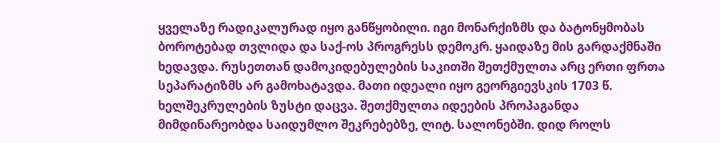ყველაზე რადიკალურად იყო განწყობილი. იგი მონარქიზმს და ბატონყმობას ბოროტებად თვლიდა და საქ-ოს პროგრესს დემოკრ. ყაიდაზე მის გარდაქმნაში ხედავდა. რუსეთთან დამოკიდებულების საკითში შეთქმულთა არც ერთი ფრთა სეპარატიზმს არ გამოხატავდა. მათი იდეალი იყო გეორგიევსკის 1703 წ. ხელშეკრულების ზუსტი დაცვა. შეთქმულთა იდეების პროპაგანდა მიმდინარეობდა საიდუმლო შეკრებებზე, ლიტ. სალონებში. დიდ როლს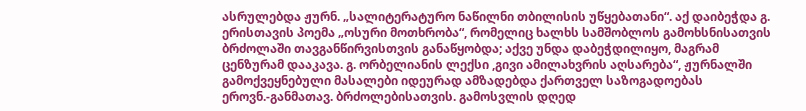ასრულებდა ჟურნ. „სალიტერატურო ნაწილნი თბილისის უწყებათანი“. აქ დაიბეჭდა გ. ერისთავის პოემა „ოსური მოთხრობა“, რომელიც ხალხს სამშობლოს გამოხსნისათვის ბრძოლაში თავგანწირვისთვის განაწყობდა; აქვე უნდა დაბეჭდილიყო, მაგრამ ცენზურამ დააკავა. გ. ორბელიანის ლექსი ,გივი ამილახვრის აღსარება“, ჟურნალში გამოქვეყნებული მასალები იდეურად ამზადებდა ქართველ საზოგადოებას ეროვნ.-განმათავ. ბრძოლებისათვის. გამოსვლის დღედ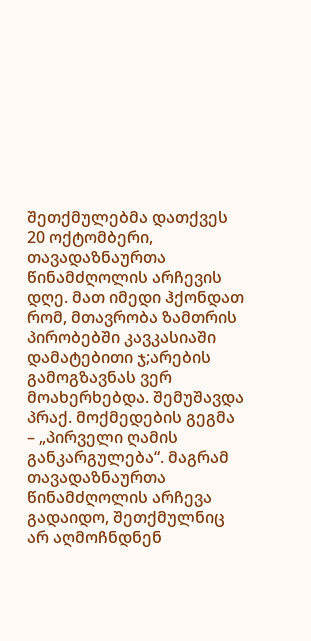შეთქმულებმა დათქვეს 20 ოქტომბერი, თავადაზნაურთა წინამძღოლის არჩევის დღე. მათ იმედი ჰქონდათ რომ, მთავრობა ზამთრის პირობებში კავკასიაში დამატებითი ჯ;არების გამოგზავნას ვერ მოახერხებდა. შემუშავდა პრაქ. მოქმედების გეგმა – „პირველი ღამის განკარგულება“. მაგრამ თავადაზნაურთა წინამძღოლის არჩევა გადაიდო, შეთქმულნიც არ აღმოჩნდნენ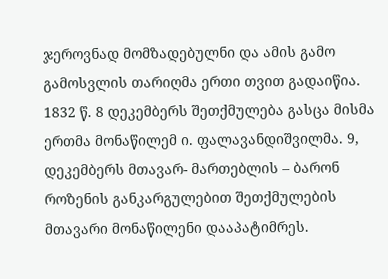ჯეროვნად მომზადებულნი და ამის გამო გამოსვლის თარიღმა ერთი თვით გადაიწია. 1832 წ. 8 დეკემბერს შეთქმულება გასცა მისმა ერთმა მონაწილემ ი. ფალავანდიშვილმა. 9, დეკემბერს მთავარ- მართებლის – ბარონ როზენის განკარგულებით შეთქმულების მთავარი მონაწილენი დააპატიმრეს.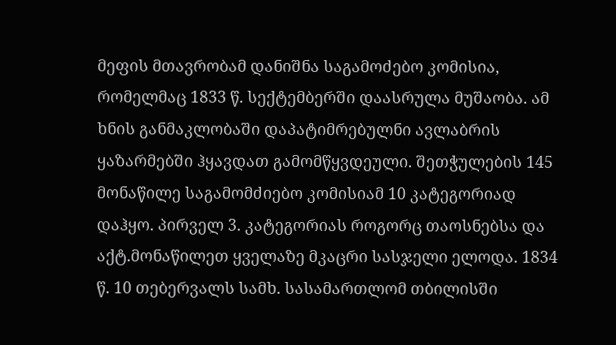მეფის მთავრობამ დანიშნა საგამოძებო კომისია, რომელმაც 1833 წ. სექტემბერში დაასრულა მუშაობა. ამ ხნის განმაკლობაში დაპატიმრებულნი ავლაბრის ყაზარმებში ჰყავდათ გამომწყვდეული. შეთჭულების 145 მონაწილე საგამომძიებო კომისიამ 10 კატეგორიად დაჰყო. პირველ 3. კატეგორიას როგორც თაოსნებსა და აქტ.მონაწილეთ ყველაზე მკაცრი სასჯელი ელოდა. 1834 წ. 10 თებერვალს სამხ. სასამართლომ თბილისში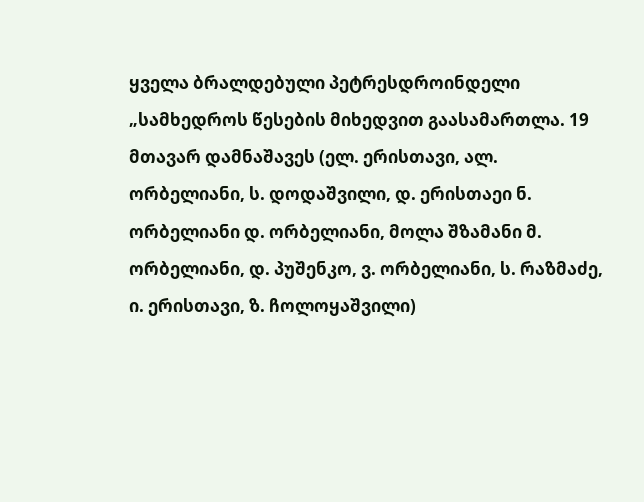ყველა ბრალდებული პეტრესდროინდელი „სამხედროს წესების მიხედვით გაასამართლა. 19 მთავარ დამნაშავეს (ელ. ერისთავი, ალ. ორბელიანი, ს. დოდაშვილი, დ. ერისთაეი ნ. ორბელიანი დ. ორბელიანი, მოლა შზამანი მ. ორბელიანი, დ. პუშენკო, ვ. ორბელიანი, ს. რაზმაძე, ი. ერისთავი, ზ. ჩოლოყაშვილი)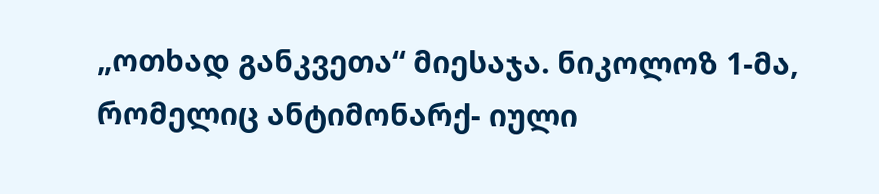„ოთხად განკვეთა“ მიესაჯა. ნიკოლოზ 1-მა, რომელიც ანტიმონარქ- იული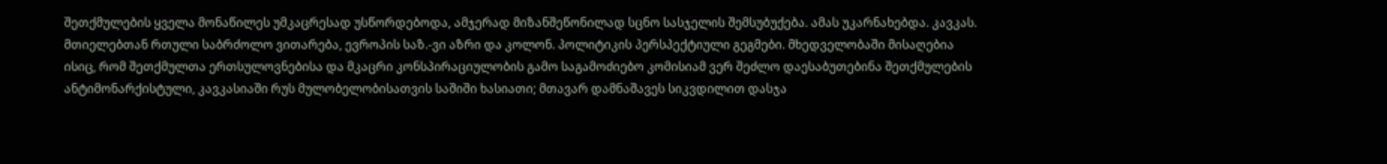შეთქმულების ყველა მონაწილეს უმკაცრესად უსწორდებოდა, ამჯერად მიზანშეწონილად სცნო სასჯელის შემსუბუქება. ამას უკარნახებდა. კავკას. მთიელებთან რთული საბრძოლო ვითარება, ევროპის საზ.-ვი აზრი და კოლონ. პოლიტიკის პერსპექტიული გეგმები. მხედველობაში მისაღებია ისიც, რომ შეთქმულთა ერთსულოვნებისა და მკაცრი კონსპირაციულობის გამო საგამოძიებო კომისიამ ვერ შეძლო დაესაბუთებინა შეთქმულების ანტიმონარქისტული, კავკასიაში რუს მულობელობისათვის საშიში ხასიათი; მთავარ დამნაშავეს სიკვდილით დასჯა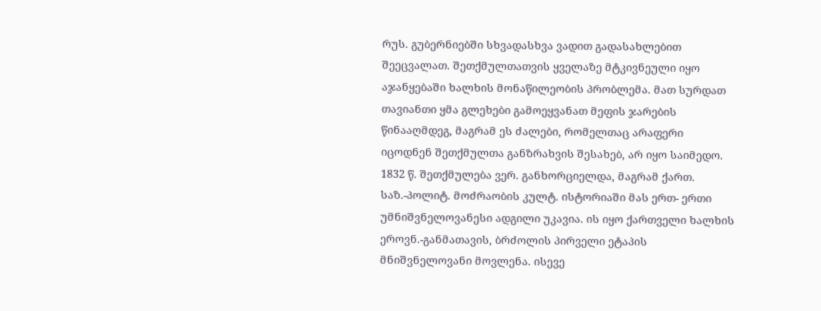რუს. გუბერნიებში სხვადასხვა ვადით გადასახლებით შეეცვალათ. შეთქმულთათვის ყველაზე მტკივნეული იყო აჯანყებაში ხალხის მონაწილეობის პრობლემა. მათ სურდათ თავიანთი ყმა გლეხები გამოეყვანათ მეფის ჯარების წინააღმდეგ, მაგრამ ეს ძალები, რომელთაც არაფერი იცოდნენ შეთქმულთა განზრახვის შესახებ, არ იყო საიმედო. 1832 წ. შეთქმულება ვერ. განხორციელდა, მაგრამ ქართ. საზ.-პოლიტ. მოძრაობის კულტ. ისტორიაში მას ერთ- ერთი უმნიშვნელოვანესი ადგილი უკავია. ის იყო ქართველი ხალხის ეროვნ.-განმათავის, ბრძოლის პირველი ეტაპის მნიშვნელოვანი მოვლენა. ისევე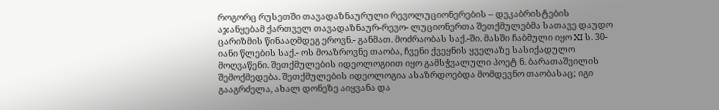როგორც რუსეთში თავადაზნაურული რევოლუციონერების – დეკაბრისტების აჯანყებამ ქართველ თავადაზნაურ-რევო- ლუციონერთა შეთქმულებმა სათავე დაუდო ცარიზმის წინააღმდეგ ეროვნ.- განმათ. მოძრაობას საქ.-ში. მასში ჩაბმული იყო XI ს. 30-იანი წლების საქ.- ოს მოაზროვნე თაობა, ჩვენი ქვეყნის ყველაზე სასიქადულო მოღვაწენი. შეთქმულების იდეოლოგიით იყო გამსჭვალული პოეტ ნ. ბარათაშვილის შემოქმედება. შეთქმულების იდეოლოგია ასაზრდოებდა მომდევნო თაობასაც; იგი გააგრძელა, ახალ დონეზე აიყვანა და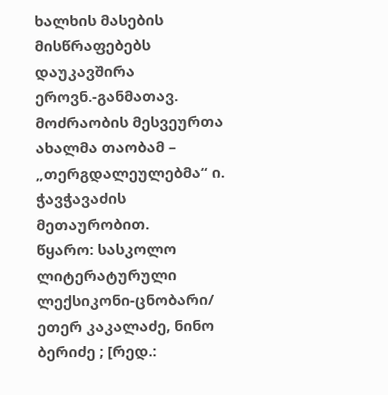ხალხის მასების მისწრაფებებს დაუკავშირა ეროვნ.-განმათავ. მოძრაობის მესვეურთა ახალმა თაობამ – „თერგდალეულებმა“ ი. ჭავჭავაძის მეთაურობით.
წყარო: სასკოლო ლიტერატურული ლექსიკონი-ცნობარი/ ეთერ კაკალაძე, ნინო ბერიძე ; [რედ.: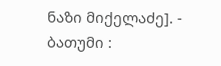ნაზი მიქელაძე]. - ბათუმი :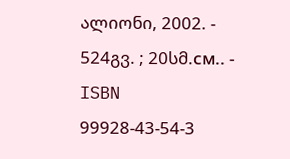ალიონი, 2002. - 524გვ. ; 20სმ.см.. - ISBN 99928-43-54-3